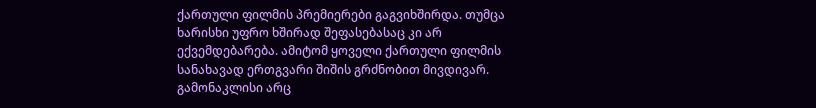ქართული ფილმის პრემიერები გაგვიხშირდა. თუმცა ხარისხი უფრო ხშირად შეფასებასაც კი არ ექვემდებარება. ამიტომ ყოველი ქართული ფილმის სანახავად ერთგვარი შიშის გრძნობით მივდივარ. გამონაკლისი არც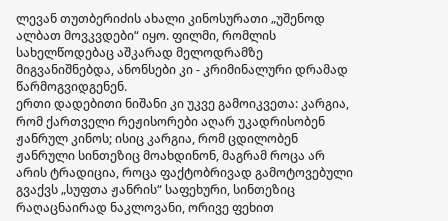ლევან თუთბერიძის ახალი კინოსურათი „უშენოდ ალბათ მოვკვდები“ იყო. ფილმი, რომლის სახელწოდებაც აშკარად მელოდრამზე მიგვანიშნებდა, ანონსები კი - კრიმინალური დრამად წარმოგვიდგენენ.
ერთი დადებითი ნიშანი კი უკვე გამოიკვეთა: კარგია, რომ ქართველი რეჟისორები აღარ უკადრისობენ ჟანრულ კინოს; ისიც კარგია, რომ ცდილობენ ჟანრული სინთეზიც მოახდინონ, მაგრამ როცა არ არის ტრადიცია, როცა ფაქტობრივად გამოტოვებული გვაქვს „სუფთა ჟანრის“ საფეხური, სინთეზიც რაღაცნაირად ნაკლოვანი, ორივე ფეხით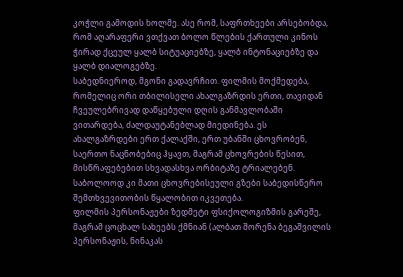კოჭლი გამოდის ხოლმე. ასე რომ, საფრთხეები არსებობდა, რომ აღარაფერი ვთქვათ ბოლო წლების ქართული კინოს ჭირად ქცეულ ყალბ სიტუაციებზე, ყალბ ინტონაციებზე და ყალბ დიალოგებზე.
საბედნიეროდ, მგონი გადავრჩით. ფილმის მოქმედება, რომელიც ორი თბილისელი ახალგაზრდის ერთი, თავიდან ჩვეულებრივად დაწყებული დღის განმავლობაში ვითარდება, ძალდაუტანებლად მიედინება. ეს ახალგაზრდები ერთ ქალაქში, ერთ უბანში ცხოვრობენ, საერთო ნაცნობებიც ჰყავთ, მაგრამ ცხოვრების წესით, მისწრაფებებით სხვადასხვა ორბიტაზე ტრიალებენ. საბოლოოდ კი მათი ცხოვრებისეული გზები საბედისწერო შემთხვევითობის წყალობით იკვეთება.
ფილმის პერსონაჟები ზედმეტი ფსიქოლოგიზმის გარეშე, მაგრამ ცოცხალ სახეებს ქმნიან (ალბათ შორენა ბეგაშვილის პერსონაჟის, ნინაკას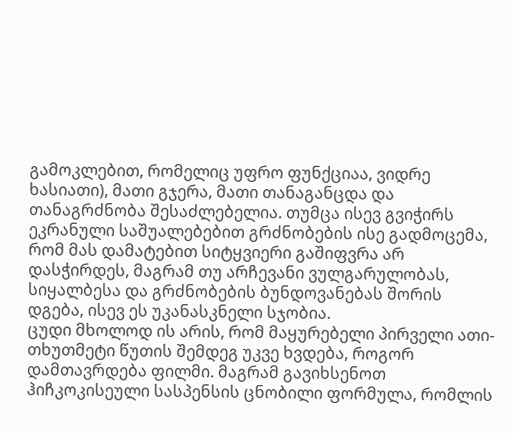გამოკლებით, რომელიც უფრო ფუნქციაა, ვიდრე ხასიათი), მათი გჯერა, მათი თანაგანცდა და თანაგრძნობა შესაძლებელია. თუმცა ისევ გვიჭირს ეკრანული საშუალებებით გრძნობების ისე გადმოცემა, რომ მას დამატებით სიტყვიერი გაშიფვრა არ დასჭირდეს, მაგრამ თუ არჩევანი ვულგარულობას, სიყალბესა და გრძნობების ბუნდოვანებას შორის დგება, ისევ ეს უკანასკნელი სჯობია.
ცუდი მხოლოდ ის არის, რომ მაყურებელი პირველი ათი-თხუთმეტი წუთის შემდეგ უკვე ხვდება, როგორ დამთავრდება ფილმი. მაგრამ გავიხსენოთ ჰიჩკოკისეული სასპენსის ცნობილი ფორმულა, რომლის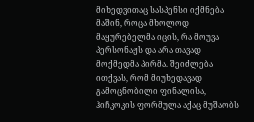მიხედვითაც სასპენსი იქმნება მაშინ, როცა მხოლოდ მაყურებელმა იცის, რა მოუვა პერსონაჟს და არა თავად მოქმედმა პირმა. შეიძლება ითქვას, რომ მიუხედავად გამოცნობილი ფინალისა, ჰიჩკოკის ფორმულა აქაც მუშაობს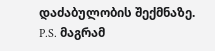დაძაბულობის შექმნაზე.
P.S. მაგრამ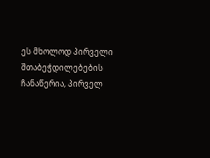ეს მხოლოდ პირველი შთაბეჭდილებების ჩანაწერია, პირველ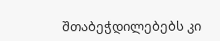შთაბეჭდილებებს კი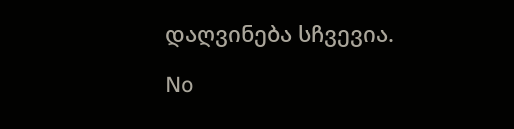დაღვინება სჩვევია.

No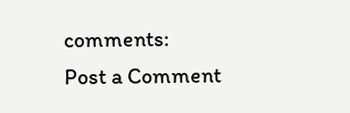comments:
Post a Comment